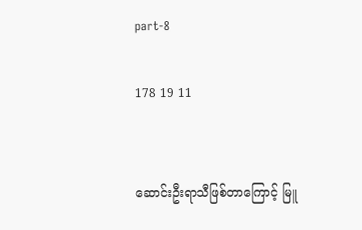part-8

178 19 11


ဆောင်းဦးရာသီဖြစ်တာကြောင့် မြူ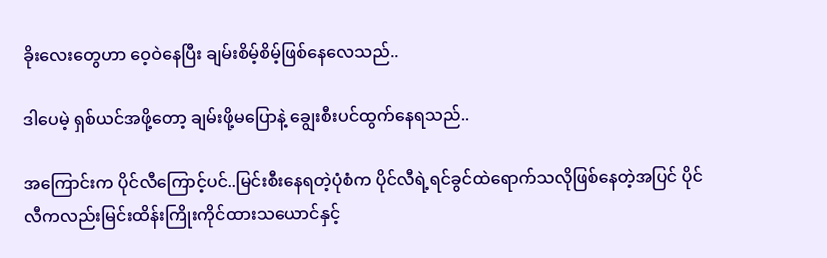ခိုးလေးတွေဟာ ဝေ့ဝဲနေပြီး ချမ်းစိမ့်စိမ့်ဖြစ်နေလေသည်..

ဒါပေမဲ့ ရှစ်ယင်အဖို့တော့ ချမ်းဖို့မပြောနဲ့ ချွေးစီးပင်ထွက်နေရသည်..

အကြောင်းက ပိုင်လီကြောင့်ပင်..မြင်းစီးနေရတဲ့ပုံစံက ပိုင်လီရဲ့ရင်ခွင်ထဲရောက်သလိုဖြစ်နေတဲ့အပြင် ပိုင်လီကလည်းမြင်းထိန်းကြိုးကိုင်ထားသယောင်နှင့်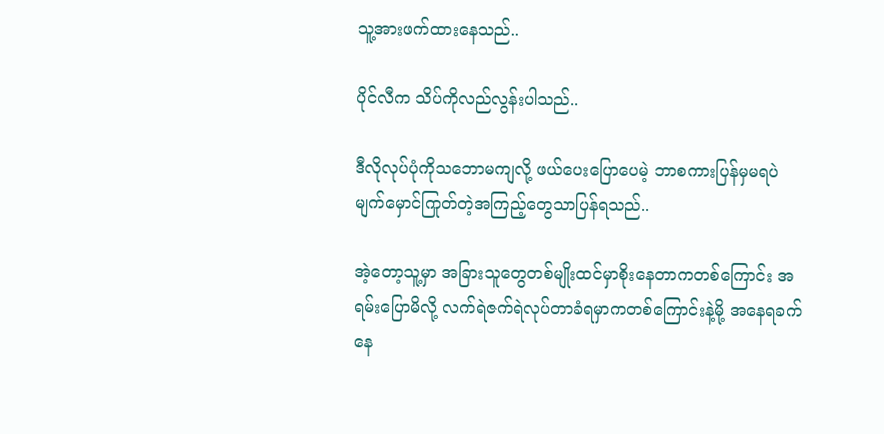သူ့အားဖက်ထားနေသည်..

ပိုင်လီက သိပ်ကိုလည်လွန်းပါသည်..

ဒီလိုလုပ်ပုံကိုသဘောမကျလို့ ဖယ်ပေးပြောပေမဲ့ ဘာစကားပြန်မှမရပဲမျက်မှောင်ကြုတ်တဲ့အကြည့်တွေသာပြန်ရသည်..

အဲ့တော့သူ့မှာ အခြားသူတွေတစ်မျိုးထင်မှာစိုးနေတာကတစ်ကြောင်း အရမ်းပြောမိလို့ လက်ရဲဇက်ရဲလုပ်တာခံရမှာကတစ်ကြောင်းနဲ့မို့ အနေရခက်နေ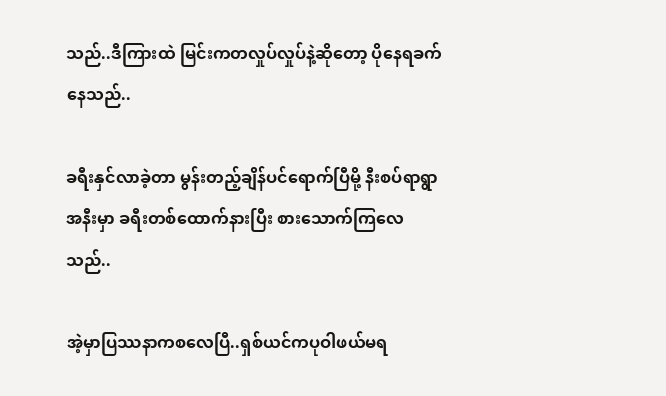သည်..ဒီကြားထဲ မြင်းကတလှုပ်လှုပ်နဲ့ဆိုတော့ ပိုနေရခက်နေသည်..

ခရီးနှင်လာခဲ့တာ မွန်းတည့်ချိန်ပင်ရောက်ပြီမို့ နီးစပ်ရာရွာအနီးမှာ ခရီးတစ်ထောက်နားပြီး စားသောက်ကြလေသည်..

အဲ့မှာပြဿနာကစလေပြီ..ရှစ်ယင်ကပုဝါဖယ်မရ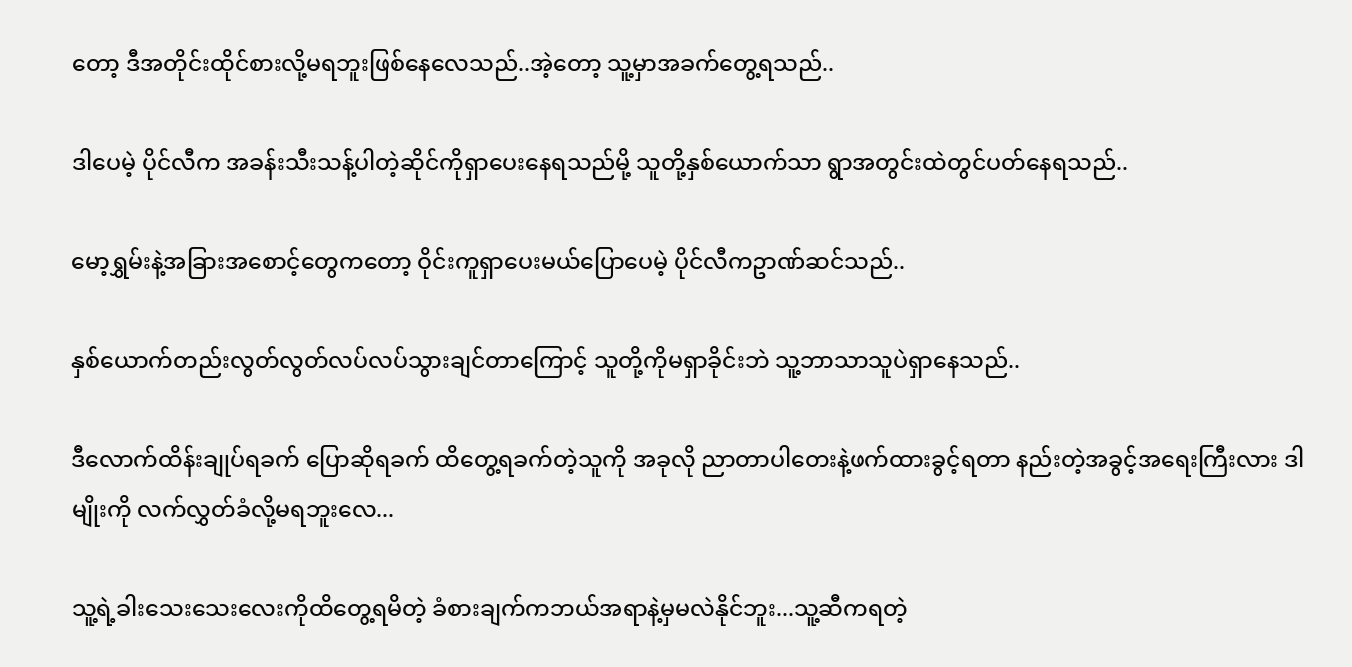တော့ ဒီအတိုင်းထိုင်စားလို့မရဘူးဖြစ်နေလေသည်..အဲ့တော့ သူ့မှာအခက်တွေ့ရသည်..

ဒါပေမဲ့ ပိုင်လီက အခန်းသီးသန့်ပါတဲ့ဆိုင်ကိုရှာပေးနေရသည်မို့ သူတို့နှစ်ယောက်သာ ရွာအတွင်းထဲတွင်ပတ်နေရသည်..

မော့ရွှမ်းနဲ့အခြားအစောင့်တွေကတော့ ဝိုင်းကူရှာပေးမယ်ပြောပေမဲ့ ပိုင်လီကဥာဏ်ဆင်သည်..

နှစ်ယောက်တည်းလွတ်လွတ်လပ်လပ်သွားချင်တာကြောင့် သူတို့ကိုမရှာခိုင်းဘဲ သူ့ဘာသာသူပဲရှာနေသည်..

ဒီလောက်ထိန်းချုပ်ရခက် ပြောဆိုရခက် ထိတွေ့ရခက်တဲ့သူကို အခုလို ညာတာပါတေးနဲ့ဖက်ထားခွင့်ရတာ နည်းတဲ့အခွင့်အရေးကြီးလား ဒါမျိုးကို လက်လွှတ်ခံလို့မရဘူးလေ...

သူ့ရဲ့ခါးသေးသေးလေးကိုထိတွေ့ရမိတဲ့ ခံစားချက်ကဘယ်အရာနဲ့မှမလဲနိုင်ဘူး...သူ့ဆီကရတဲ့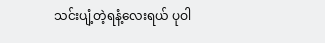သင်းပျံ့တဲ့ရနံ့လေးရယ် ပုဝါ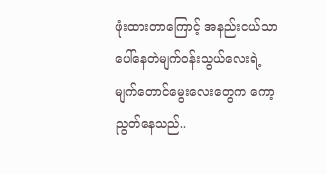ဖုံးထားတာကြောင့် အနည်းငယ်သာပေါ်နေတဲမျက်ဝန်းသွယ်လေးရဲ့မျက်တောင်မွေးလေးတွေက ကော့ညွတ်နေသည်..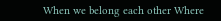When we belong each other Where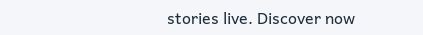stories live. Discover now